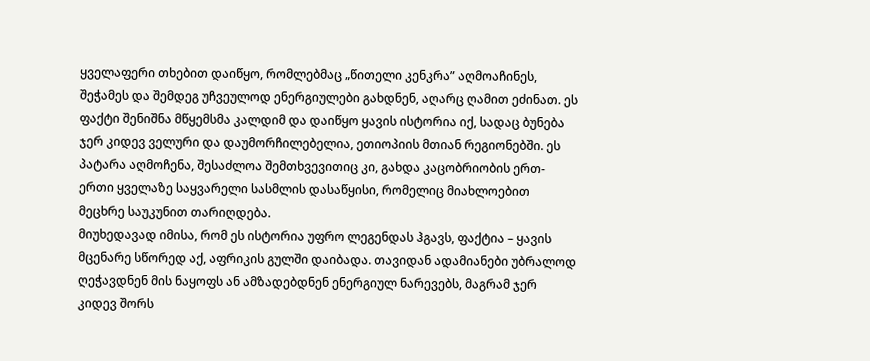ყველაფერი თხებით დაიწყო, რომლებმაც „წითელი კენკრა” აღმოაჩინეს, შეჭამეს და შემდეგ უჩვეულოდ ენერგიულები გახდნენ, აღარც ღამით ეძინათ. ეს ფაქტი შენიშნა მწყემსმა კალდიმ და დაიწყო ყავის ისტორია იქ, სადაც ბუნება ჯერ კიდევ ველური და დაუმორჩილებელია, ეთიოპიის მთიან რეგიონებში. ეს პატარა აღმოჩენა, შესაძლოა შემთხვევითიც კი, გახდა კაცობრიობის ერთ-ერთი ყველაზე საყვარელი სასმლის დასაწყისი, რომელიც მიახლოებით მეცხრე საუკუნით თარიღდება.
მიუხედავად იმისა, რომ ეს ისტორია უფრო ლეგენდას ჰგავს, ფაქტია – ყავის მცენარე სწორედ აქ, აფრიკის გულში დაიბადა. თავიდან ადამიანები უბრალოდ ღეჭავდნენ მის ნაყოფს ან ამზადებდნენ ენერგიულ ნარევებს, მაგრამ ჯერ კიდევ შორს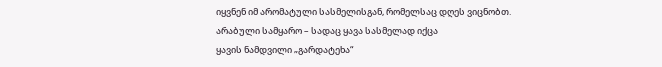იყვნენ იმ არომატული სასმელისგან, რომელსაც დღეს ვიცნობთ.
არაბული სამყარო – სადაც ყავა სასმელად იქცა
ყავის ნამდვილი „გარდატეხა“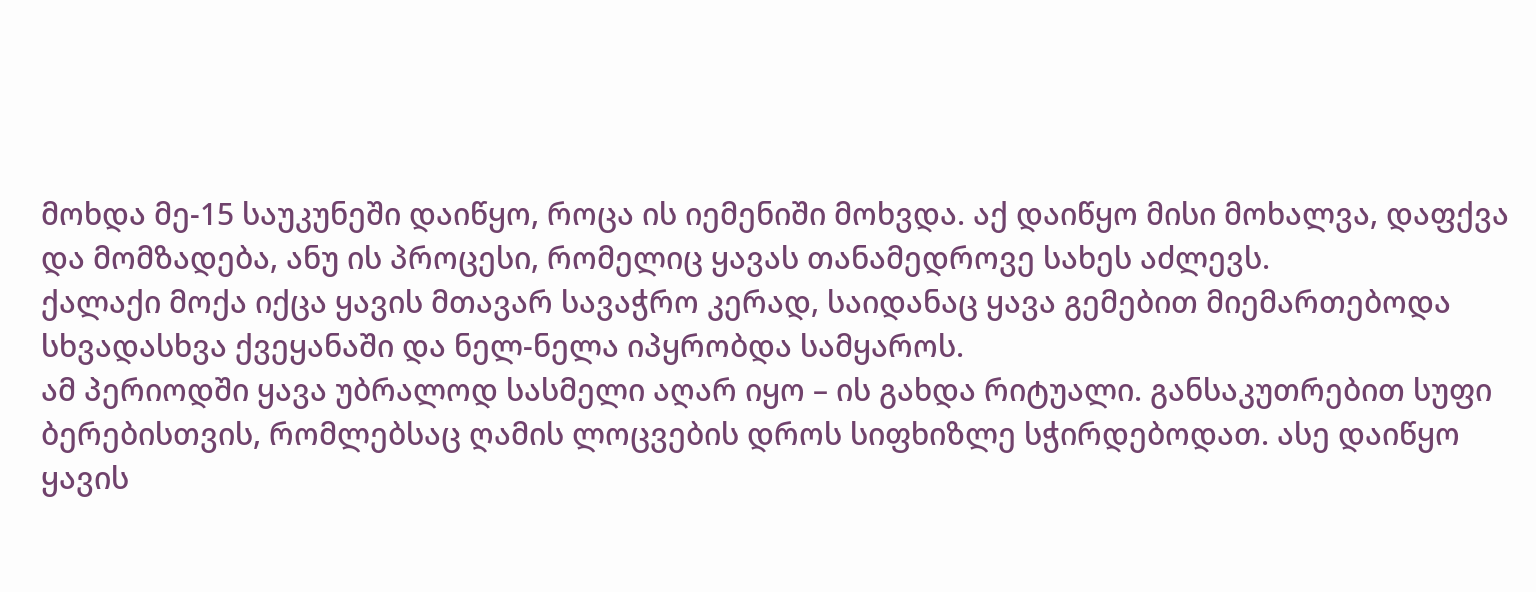მოხდა მე-15 საუკუნეში დაიწყო, როცა ის იემენიში მოხვდა. აქ დაიწყო მისი მოხალვა, დაფქვა და მომზადება, ანუ ის პროცესი, რომელიც ყავას თანამედროვე სახეს აძლევს.
ქალაქი მოქა იქცა ყავის მთავარ სავაჭრო კერად, საიდანაც ყავა გემებით მიემართებოდა სხვადასხვა ქვეყანაში და ნელ-ნელა იპყრობდა სამყაროს.
ამ პერიოდში ყავა უბრალოდ სასმელი აღარ იყო – ის გახდა რიტუალი. განსაკუთრებით სუფი ბერებისთვის, რომლებსაც ღამის ლოცვების დროს სიფხიზლე სჭირდებოდათ. ასე დაიწყო ყავის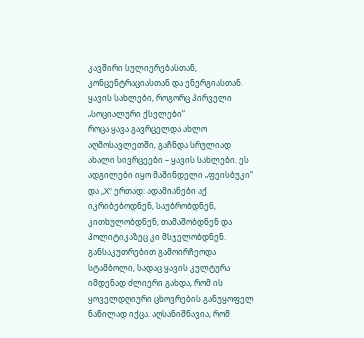კავშირი სულიერებასთან, კონცენტრაციასთან და ენერგიასთან.
ყავის სახლები, როგორც პირველი „სოციალური ქსელები“
როცა ყავა გავრცელდა ახლო აღმოსავლეთში, გაჩნდა სრულიად ახალი სივრცეები – ყავის სახლები. ეს ადგილები იყო მაშინდელი „ფეისბუკი“ და „X“ ერთად: ადამიანები აქ იკრიბებოდნენ, საუბრობდნენ, კითხულობდნენ, თამაშობდნენ და პოლიტიკაზეც კი მსჯელობდნენ.
განსაკუთრებით გამოირჩეოდა სტამბოლი, სადაც ყავის კულტურა იმდენად ძლიერი გახდა, რომ ის ყოველდღიური ცხოვრების განუყოფელ ნაწილად იქცა. აღსანიშნავია, რომ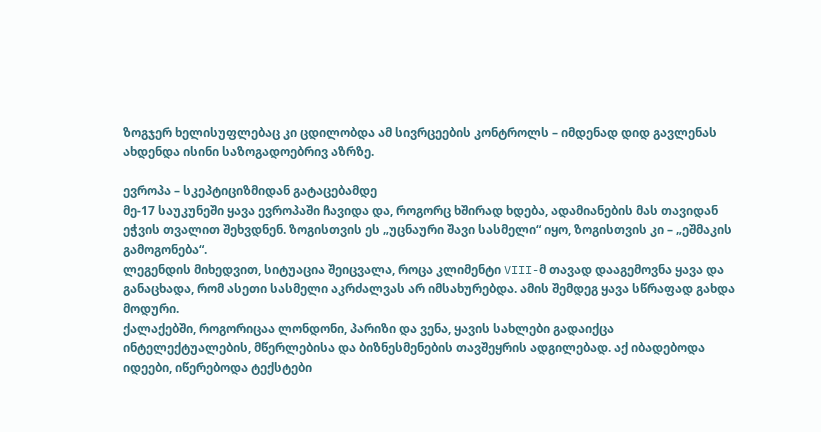ზოგჯერ ხელისუფლებაც კი ცდილობდა ამ სივრცეების კონტროლს – იმდენად დიდ გავლენას ახდენდა ისინი საზოგადოებრივ აზრზე.

ევროპა – სკეპტიციზმიდან გატაცებამდე
მე-17 საუკუნეში ყავა ევროპაში ჩავიდა და, როგორც ხშირად ხდება, ადამიანების მას თავიდან ეჭვის თვალით შეხვდნენ. ზოგისთვის ეს „უცნაური შავი სასმელი“ იყო, ზოგისთვის კი – „ეშმაკის გამოგონება“.
ლეგენდის მიხედვით, სიტუაცია შეიცვალა, როცა კლიმენტი VIII-მ თავად დააგემოვნა ყავა და განაცხადა, რომ ასეთი სასმელი აკრძალვას არ იმსახურებდა. ამის შემდეგ ყავა სწრაფად გახდა მოდური.
ქალაქებში, როგორიცაა ლონდონი, პარიზი და ვენა, ყავის სახლები გადაიქცა ინტელექტუალების, მწერლებისა და ბიზნესმენების თავშეყრის ადგილებად. აქ იბადებოდა იდეები, იწერებოდა ტექსტები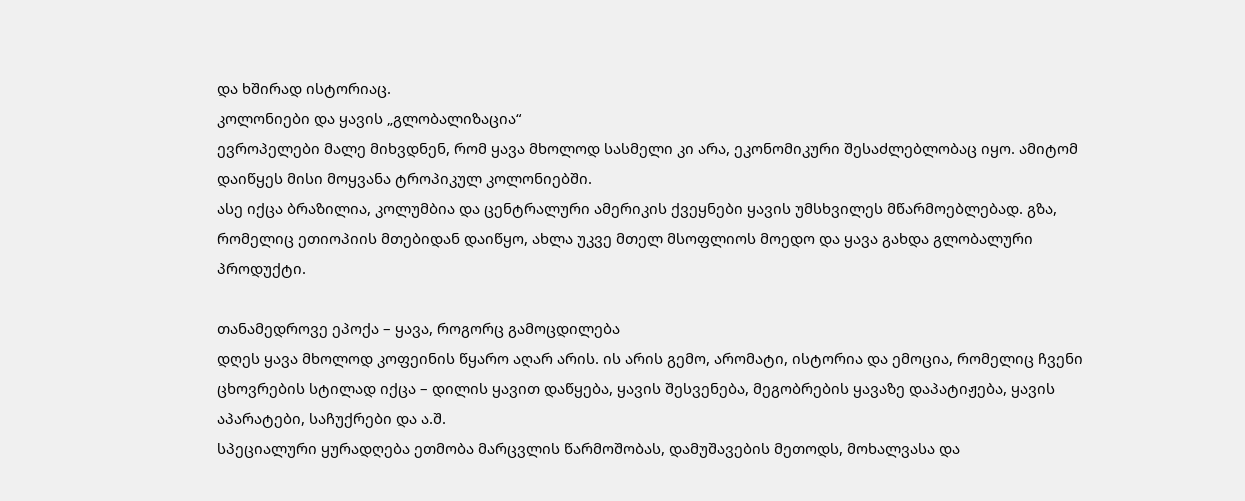და ხშირად ისტორიაც.
კოლონიები და ყავის „გლობალიზაცია“
ევროპელები მალე მიხვდნენ, რომ ყავა მხოლოდ სასმელი კი არა, ეკონომიკური შესაძლებლობაც იყო. ამიტომ დაიწყეს მისი მოყვანა ტროპიკულ კოლონიებში.
ასე იქცა ბრაზილია, კოლუმბია და ცენტრალური ამერიკის ქვეყნები ყავის უმსხვილეს მწარმოებლებად. გზა, რომელიც ეთიოპიის მთებიდან დაიწყო, ახლა უკვე მთელ მსოფლიოს მოედო და ყავა გახდა გლობალური პროდუქტი.

თანამედროვე ეპოქა – ყავა, როგორც გამოცდილება
დღეს ყავა მხოლოდ კოფეინის წყარო აღარ არის. ის არის გემო, არომატი, ისტორია და ემოცია, რომელიც ჩვენი ცხოვრების სტილად იქცა – დილის ყავით დაწყება, ყავის შესვენება, მეგობრების ყავაზე დაპატიჟება, ყავის აპარატები, საჩუქრები და ა.შ.
სპეციალური ყურადღება ეთმობა მარცვლის წარმოშობას, დამუშავების მეთოდს, მოხალვასა და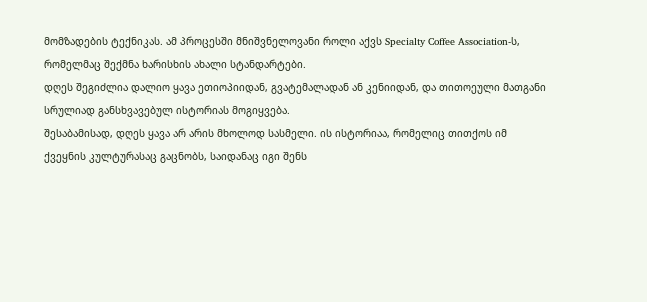მომზადების ტექნიკას. ამ პროცესში მნიშვნელოვანი როლი აქვს Specialty Coffee Association-ს, რომელმაც შექმნა ხარისხის ახალი სტანდარტები.
დღეს შეგიძლია დალიო ყავა ეთიოპიიდან, გვატემალადან ან კენიიდან, და თითოეული მათგანი სრულიად განსხვავებულ ისტორიას მოგიყვება.
შესაბამისად, დღეს ყავა არ არის მხოლოდ სასმელი. ის ისტორიაა, რომელიც თითქოს იმ ქვეყნის კულტურასაც გაცნობს, საიდანაც იგი შენს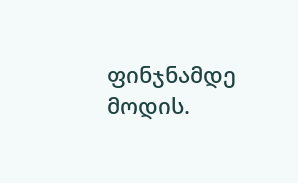ფინჯნამდე მოდის.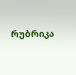რუბრიკა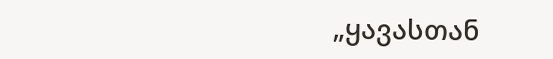„ყავასთან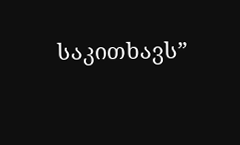საკითხავს”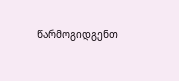წარმოგიდგენთ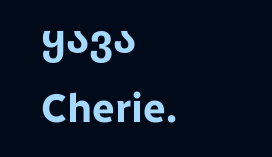ყავა Cherie.